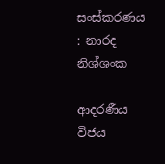සංස්‌කරණය : නාරද නිශ්ශංක

ආදරණීය විජය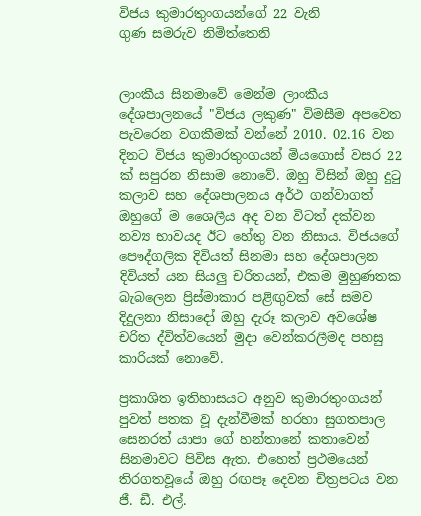විජය කුමාරතුංගයන්ගේ 22 වැනි
ගුණ සමරුව නිමිත්තෙනි


ලාංකීය සිනමාවේ මෙන්ම ලාංකීය දේශපාලනයේ "විජය ලකුණ" විමසීම අපවෙත පැවරෙන වගකීමක්‌ වන්නේ 2010. 02.16 වන දිනට විජය කුමාරතුංගයන් මියගොස්‌ වසර 22 ක්‌ සපුරන නිසාම නොවේ. ඔහු විසින් ඔහු දුටු කලාව සහ දේශපාලනය අර්ථ ගන්වාගත් ඔහුගේ ම ශෛලීය අද වන විටත් දක්‌වන නව්‍ය භාවයද ඊට හේතු වන නිසාය. විජයගේ පෞද්ගලික දිවියත් සිනමා සහ දේශපාලන දිවියත් යන සියලු චරිතයන්, එකම මුහුණතක බැබලෙන ප්‍රිස්‌මාකාර පළිඟුවක්‌ සේ සමව දිදුලනා නිසාදෝ ඔහු දැරූ කලාව අවශේෂ චරිත ද්විත්වයෙන් මුදා වෙන්කරලීමද පහසු කාරියක්‌ නොවේ.

ප්‍රකාශිත ඉතිහාසයට අනුව කුමාරතුංගයන් පුවත් පතක වූ දැන්වීමක්‌ හරහා සුගතපාල සෙනරත් යාපා ගේ හන්තානේ කතාවෙන් සිනමාවට පිවිස ඇත. එහෙත් ප්‍රථමයෙන් තිරගතවූයේ ඔහු රඟපෑ දෙවන චිත්‍රපටය වන ජී. ඩී. එල්.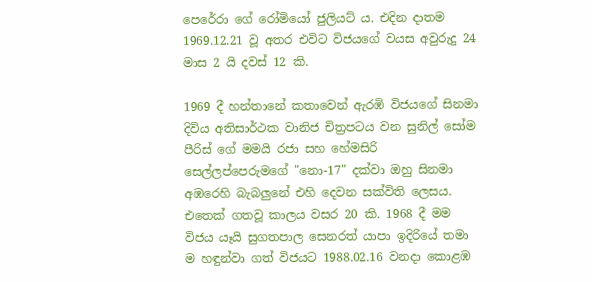පෙරේරා ගේ රෝමියෝ ජුලියට්‌ ය. එදින දාතම 1969.12.21 වූ අතර එවිට විජයගේ වයස අවුරුදු 24 මාස 2 යි දවස්‌ 12 කි.

1969 දී හන්තානේ කතාවෙන් ඇරඹි විජයගේ සිනමා දිවිය අතිසාර්ථක වානිජ චිත්‍රපටය වන සුනිල් සෝම පීරිස්‌ ගේ මමයි රජා සහ හේමසිරි සෙල්ලප්පෙරුමගේ "නො-17" දක්‌වා ඔහු සිනමා අඹරෙහි බැබලුනේ එහි දෙවන සක්‌විති ලෙසය. එතෙක්‌ ගතවූ කාලය වසර 20 කි. 1968 දී මම විජය යෑයි සුගතපාල සෙනරත් යාපා ඉදිරියේ තමා ම හඳුන්වා ගත් විජයට 1988.02.16 වනදා කොළඹ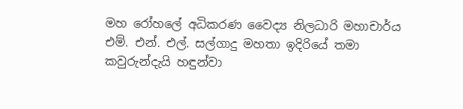මහ රෝහලේ අධිකරණ වෛද්‍ය නිලධාරි මහාචාර්ය එම්. එන්. එල්. සල්ගාදු මහතා ඉදිරියේ තමා කවුරුන්දැයි හඳුන්වා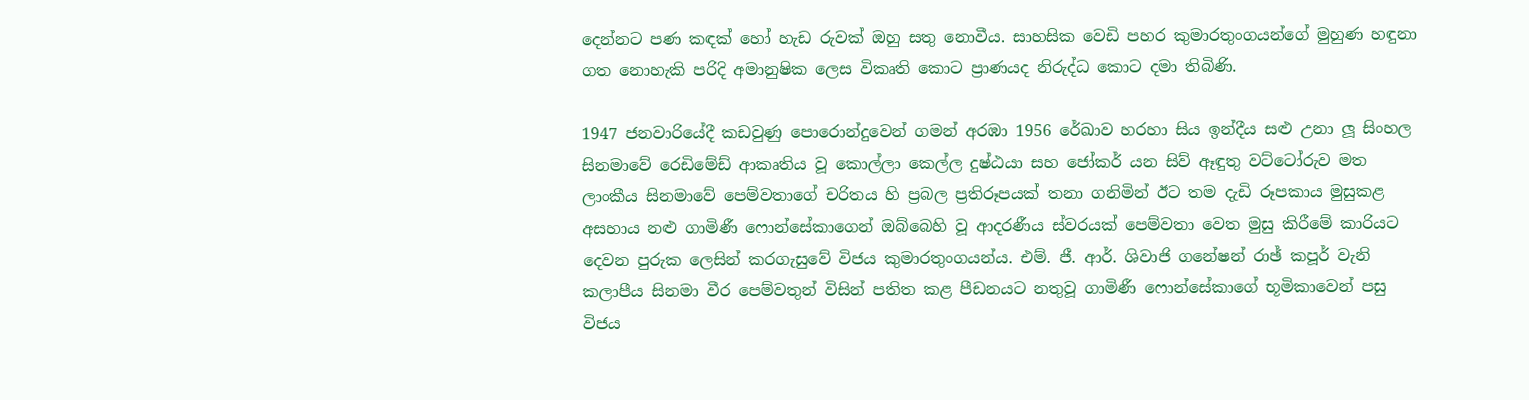දෙන්නට පණ කඳක්‌ හෝ හැඩ රුවක්‌ ඔහු සතු නොවීය. සාහසික වෙඩි පහර කුමාරතුංගයන්ගේ මුහුණ හඳුනා ගත නොහැකි පරිදි අමානුෂික ලෙස විකෘති කොට ප්‍රාණයද නිරුද්ධ කොට දමා තිබිණි.

1947 ජනවාරියේදී කඩවුණු පොරොන්දුවෙන් ගමන් අරඹා 1956 රේඛාව හරහා සිය ඉන්දීය සළු උනා ලූ සිංහල සිනමාවේ රෙඩිමේඩ් ආකෘතිය වූ කොල්ලා කෙල්ල දුෂ්ඨයා සහ ජෝකර් යන සිව් ඈඳුතු වට්‌ටෝරුව මත ලාංකීය සිනමාවේ පෙම්වතාගේ චරිතය හි ප්‍රබල ප්‍රතිරූපයක්‌ තනා ගනිමින් ඊට තම දැඩි රූපකාය මුසුකළ අසහාය නළු ගාමිණී ෆොන්සේකාගෙන් ඔබ්බෙහි වූ ආදරණීය ස්‌වරයක්‌ පෙම්වතා වෙත මුසු කිරීමේ කාරියට දෙවන පුරුක ලෙසින් කරගැසුවේ විජය කුමාරතුංගයන්ය. එම්. ජී. ආර්. ශිවාජි ගනේෂන් රාඡ් කපූර් වැනි කලාපීය සිනමා වීර පෙම්වතුන් විසින් පතිත කළ පීඩනයට නතුවූ ගාමිණී ෆොන්සේකාගේ භූමිකාවෙන් පසු විජය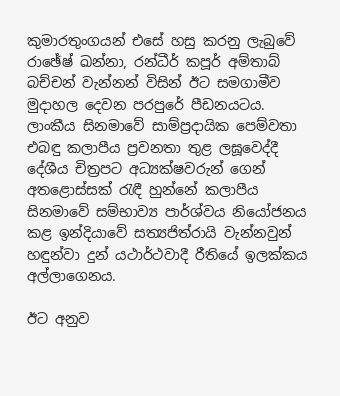කුමාරතුංගයන් එසේ හසු කරනු ලැබුවේ රාඡේෂ් ඛන්නා, රන්ධීර් කපූර් අම්තාබ් බච්චන් වැන්නන් විසින් ඊට සමගාමීව මුදාහල දෙවන පරපුරේ පීඩනයටය. ලාංකීය සිනමාවේ සාම්ප්‍රදායික පෙම්වතා එබඳු කලාපීය ප්‍රවනතා තුළ ලඝූවෙද්දී දේශීය චිත්‍රපට අධ්‍යක්‌ෂවරුන් ගෙන් අතළොස්‌සක්‌ රැඳී හුන්නේ කලාපීය සිනමාවේ සම්භාව්‍ය පාර්ශ්වය නියෝජනය කළ ඉන්දියාවේ සත්‍යජිත්රායි වැන්නවුන් හඳුන්වා දුන් යථාර්ථවාදී රීතියේ ඉලක්‌කය අල්ලාගෙනය.

ඊට අනුව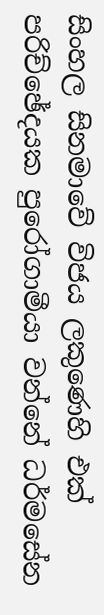සිංහල සිනමාවේ විජය ලකුණෙහි එක්‌ පරිච්ඡේදයක පුරෝගාමීයා වන්නේ ධර්මසේන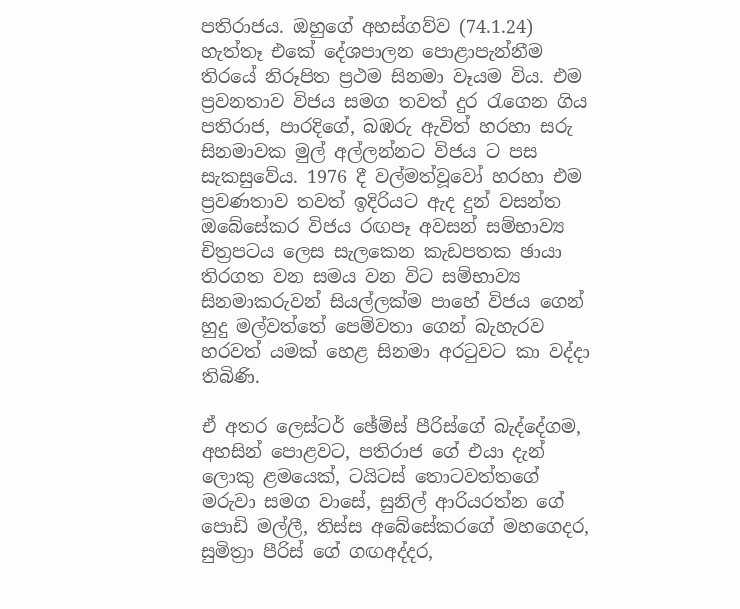පතිරාජය. ඔහුගේ අහස්‌ගව්ව (74.1.24) හැත්තෑ එකේ දේශපාලන පොළාපැන්නීම තිරයේ නිරූපිත ප්‍රථම සිනමා වෑයම විය. එම ප්‍රවනතාව විජය සමග තවත් දුර රැගෙන ගිය පතිරාජ, පාරදිගේ, බඹරු ඇවිත් හරහා සරු සිනමාවක මුල් අල්ලන්නට විජය ට පස සැකසුවේය. 1976 දී වල්මත්වූවෝ හරහා එම ප්‍රවණතාව තවත් ඉදිරියට ඇද දුන් වසන්ත ඔබේසේකර විජය රඟපෑ අවසන් සම්භාව්‍ය චිත්‍රපටය ලෙස සැලකෙන කැඩපතක ඡායා තිරගත වන සමය වන විට සම්භාව්‍ය සිනමාකරුවන් සියල්ලක්‌ම පාහේ විජය ගෙන් හුදු මල්වත්තේ පෙම්වතා ගෙන් බැහැරව හරවත් යමක්‌ හෙළ සිනමා අරටුවට කා වද්දා තිබිණි.

ඒ අතර ලෙස්‌ටර් ඡේම්ස්‌ පීරිස්‌ගේ බැද්දේගම, අහසින් පොළවට, පතිරාජ ගේ එයා දැන් ලොකු ළමයෙක්‌, ටයිටස්‌ තොටවත්තගේ මරුවා සමග වාසේ, සුනිල් ආරියරත්න ගේ පොඩි මල්ලී, තිස්‌ස අබේසේකරගේ මහගෙදර, සුමිත්‍රා පීරිස්‌ ගේ ගඟඅද්දර,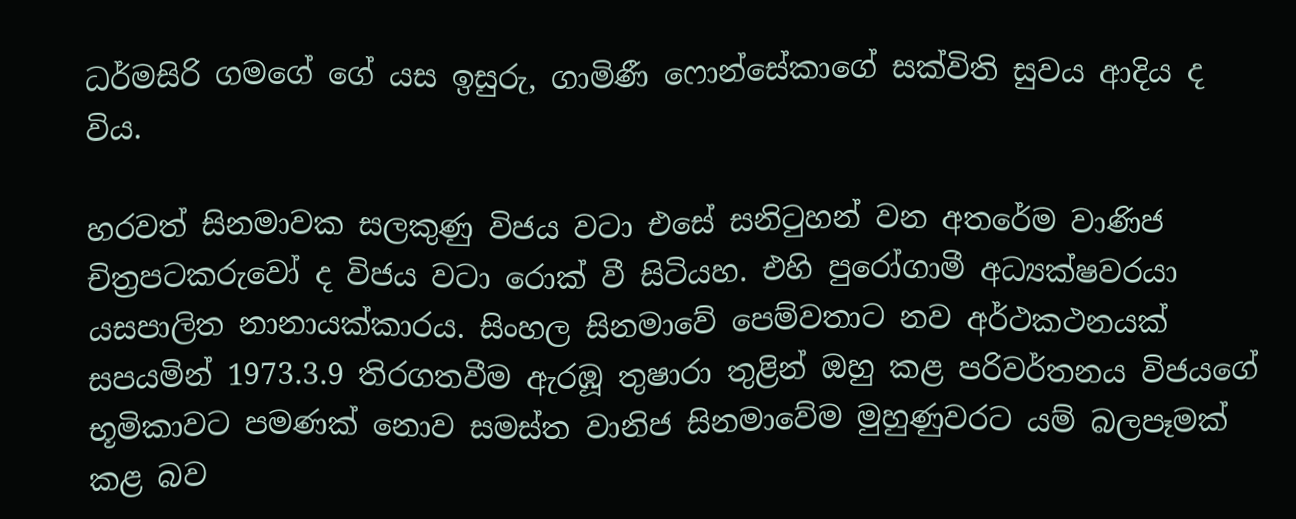ධර්මසිරි ගමගේ ගේ යස ඉසුරු, ගාමිණී ෆොන්සේකාගේ සක්‌විති සුවය ආදිය ද විය.

හරවත් සිනමාවක සලකුණු විජය වටා එසේ සනිටුහන් වන අතරේම වාණිජ චිත්‍රපටකරුවෝ ද විජය වටා රොක්‌ වී සිටියහ. එහි පුරෝගාමී අධ්‍යක්‌ෂවරයා යසපාලිත නානායක්‌කාරය. සිංහල සිනමාවේ පෙම්වතාට නව අර්ථකථනයක්‌ සපයමින් 1973.3.9 තිරගතවීම ඇරඹූ තුෂාරා තුළින් ඔහු කළ පරිවර්තනය විජයගේ භූමිකාවට පමණක්‌ නොව සමස්‌ත වානිජ සිනමාවේම මුහුණුවරට යම් බලපෑමක්‌ කළ බව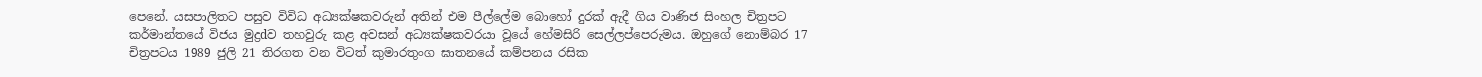පෙනේ. යසපාලිතට පසුව විවිධ අධ්‍යක්‌ෂකවරුන් අතින් එම පීල්ලේම බොහෝ දුරක්‌ ඇදී ගිය වාණිජ සිංහල චිත්‍රපට කර්මාන්තයේ විජය මුද්‍රdව තහවුරු කළ අවසන් අධ්‍යක්‌ෂකවරයා වූයේ හේමසිරි සෙල්ලප්පෙරුමය. ඔහුගේ නොම්බර 17 චිත්‍රපටය 1989 ජුලි 21 තිරගත වන විටත් කුමාරතුංග ඝාතනයේ කම්පනය රසික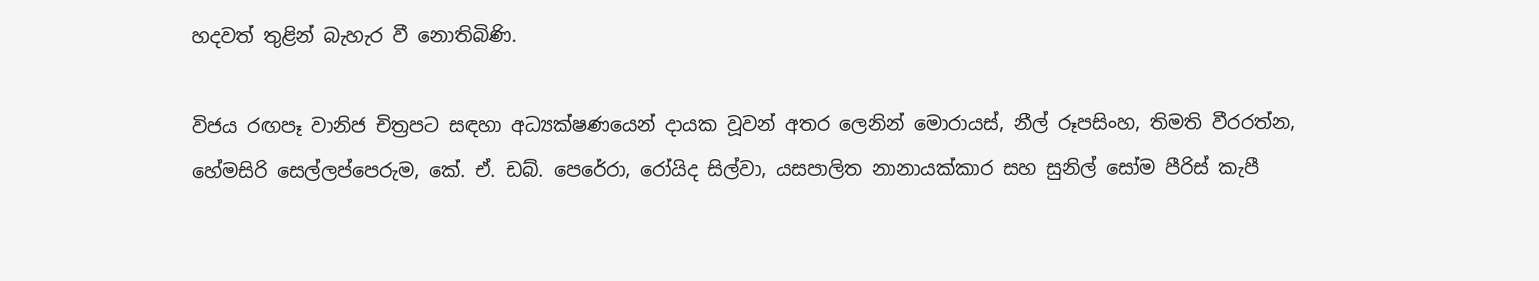හදවත් තුළින් බැහැර වී නොතිබිණි.

විජය රඟපෑ වානිජ චිත්‍රපට සඳහා අධ්‍යක්‌ෂණයෙන් දායක වූවන් අතර ලෙනින් මොරායස්‌, නීල් රූපසිංහ, තිමති වීරරත්න, හේමසිරි සෙල්ලප්පෙරුම, කේ. ඒ. ඩබ්. පෙරේරා, රෝයිද සිල්වා, යසපාලිත නානායක්‌කාර සහ සුනිල් සෝම පීරිස්‌ කැපී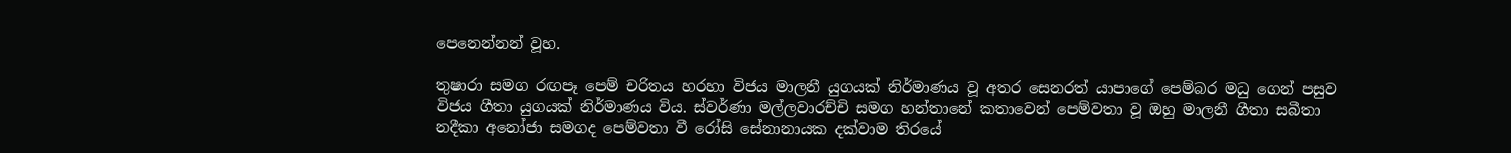පෙනෙන්නන් වූහ.

තුෂාරා සමග රඟපෑ පෙම් චරිතය හරහා විජය මාලනී යුගයක්‌ නිර්මාණය වූ අතර සෙනරත් යාපාගේ පෙම්බර මධු ගෙන් පසුව විජය ගීතා යුගයක්‌ නිර්මාණය විය. ස්‌වර්ණා මල්ලවාරච්චි සමග හන්තානේ කතාවෙන් පෙම්වතා වූ ඔහු මාලනී ගීතා සබීතා නදීකා අනෝජා සමගද පෙම්වතා වී රෝසි සේනානායක දක්‌වාම තිරයේ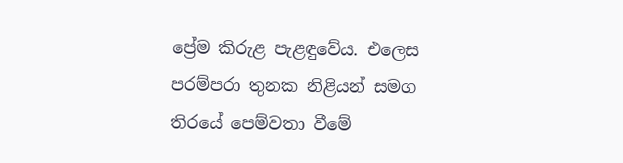ප්‍රේම කිරුළ පැළඳුවේය. එලෙස පරම්පරා තුනක නිළියන් සමග තිරයේ පෙම්වතා වීමේ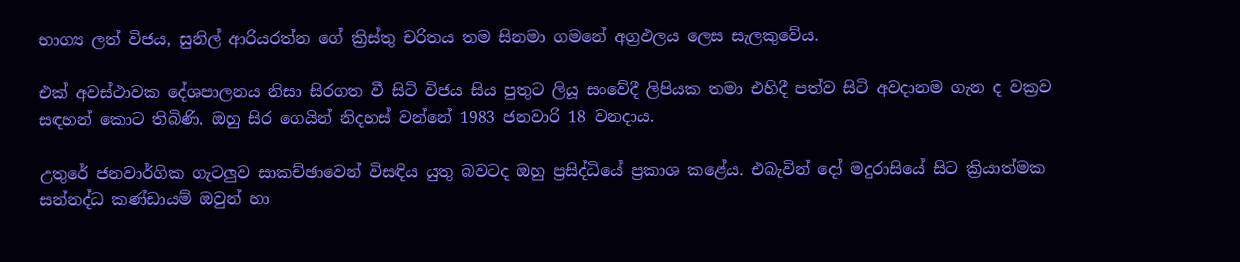භාග්‍ය ලත් විජය, සුනිල් ආරියරත්න ගේ ක්‍රිස්‌තු චරිතය තම සිනමා ගමනේ අග්‍රඵලය ලෙස සැලකුවේය.

එක්‌ අවස්‌ථාවක දේශපාලනය නිසා සිරගත වී සිටි විජය සිය පුතුට ලියූ සංවේදී ලිපියක තමා එහිදී පත්ව සිටි අවදානම ගැන ද වක්‍රව සඳහන් කොට තිබිණි. ඔහු සිර ගෙයින් නිදහස්‌ වන්නේ 1983 ජනවාරි 18 වනදාය.

උතුරේ ජනවාර්ගික ගැටලුව සාකච්ඡාවෙන් විසඳිය යුතු බවටද ඔහු ප්‍රසිද්ධියේ ප්‍රකාශ කළේය. එබැවින් දෝ මදුරාසියේ සිට ක්‍රියාත්මක සන්නද්ධ කණ්‌ඩායම් ඔවුන් හා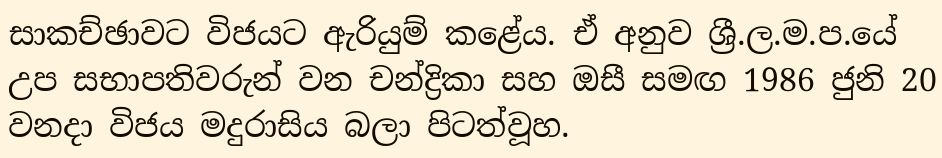සාකච්ඡාවට විජයට ඇරියුම් කළේය. ඒ අනුව ශ්‍රී.ල.ම.ප.යේ උප සභාපතිවරුන් වන චන්ද්‍රිකා සහ ඔසී සමඟ 1986 ජුනි 20 වනදා විජය මදුරාසිය බලා පිටත්වූහ.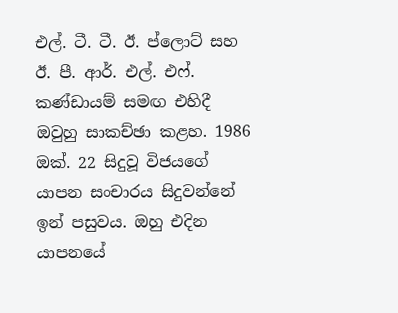එල්. ටී. ටී. ඊ. ප්ලොට්‌ සහ ඊ. පී. ආර්. එල්. එෆ්. කණ්‌ඩායම් සමඟ එහිදී ඔවුහු සාකච්ඡා කළහ. 1986 ඔක්‌. 22 සිදුවූ විජයගේ යාපන සංචාරය සිදුවන්නේ ඉන් පසුවය. ඔහු එදින යාපනයේ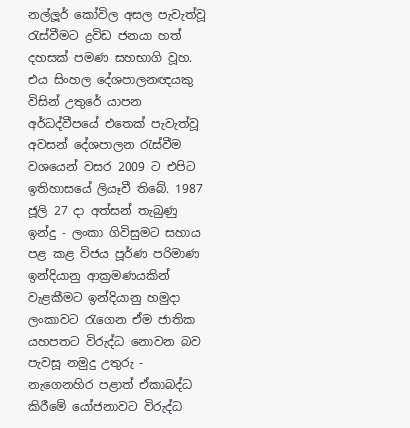නල්ලූර් කෝවිල අසල පැවැත්වූ රැස්‌වීමට ද්‍රවිඩ ජනයා හත් දහසක්‌ පමණ සහභාගි වූහ. එය සිංහල දේශපාලනඥයකු විසින් උතුරේ යාපන අර්ධද්වීපයේ එතෙක්‌ පැවැත්වූ අවසන් දේශපාලන රැස්‌වීම වශයෙන් වසර 2009 ට එපිට ඉතිහාසයේ ලියෑවී තිබේ. 1987 ජූලි 27 දා අත්සන් තැබුණු ඉන්දු - ලංකා ගිවිසුමට සහාය පළ කළ විජය පූර්ණ පරිමාණ ඉන්දියානු ආක්‍රමණයකින් වැළකීමට ඉන්දියානු හමුදා ලංකාවට රැගෙන ඒම ජාතික යහපතට විරුද්ධ නොවන බව පැවසූ නමුදු උතුරු - නැගෙනහිර පළාත් ඒකාබද්ධ කිරීමේ යෝජනාවට විරුද්ධ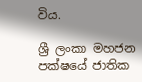විය.

ශ්‍රී ලංකා මහජන පක්‌ෂයේ ජාතික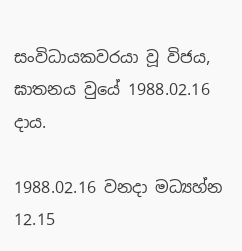සංවිධායකවරයා වූ විජය, ඝාතනය වුයේ 1988.02.16 දාය.

1988.02.16 වනදා මධ්‍යහ්න 12.15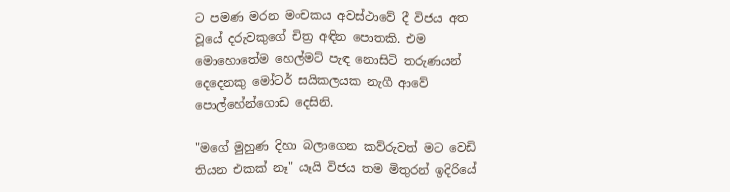ට පමණ මරන මංචකය අවස්‌ථාවේ දී විජය අත වූයේ දරුවකුගේ චිත්‍ර අඳින පොතකි. එම මොහොතේම හෙල්මට්‌ පැඳ නොසිටි තරුණයන් දෙදෙනකු මෝටර් සයිකලයක නැගී ආවේ පොල්හේන්ගොඩ දෙසිනි.

"මගේ මුහුණ දිහා බලාගෙන කව්රුවත් මට වෙඩි තියන එකක්‌ නෑ" යෑයි විජය තම මිතුරන් ඉදිරියේ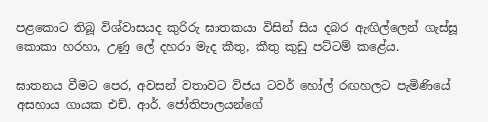පළකොට තිබූ විශ්වාසයද කුරිරු ඝාතකයා විසින් සිය දබර ඇඟිල්ලෙන් ගැස්‌සූ කොකා හරහා, උණු ලේ දහරා මැද කීතු, කීතු කුඩු පට්‌ටම් කළේය.

ඝාතනය වීමට පෙර, අවසන් වතාවට විජය ටවර් හෝල් රඟහලට පැමිණියේ අසහාය ගායක එච්. ආර්. ජෝතිපාලයන්ගේ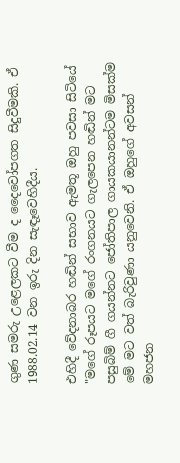ගුණ සමරු උළෙලකට වීම ද දෛවෝපගත සිදුවීමකි. ඒ 1988.02.14 වන ඉරු දින සැඳෑවෙහිදීය.

එහිදී වේදනාබර හඬින් සභාව ඇමතූ ඔහු පවසා සිටියේ "මගේ රූපයට මගේ රංගනයට ගැලපෙන හඬින් මට පසුබිම් ගී ගයන්නට ජෝතිපාල ගායකයානන්ටම මිසක්‌ම මේ මට වත් බැරිවුණා යනුවෙනි. ඒ ඔහුගේ අවසන් මහජන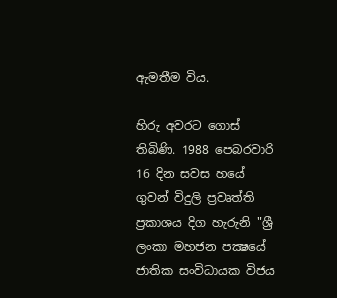ඇමතීම විය.

හිරු අවරට ගොස්‌ තිබිණි. 1988 පෙබරවාරි 16 දින සවස හයේ ගුවන් විදුලි ප්‍රවෘත්ති ප්‍රකාශය දිග හැරුනි "ශ්‍රී ලංකා මහජන පක්‍ෂයේ ජාතික සංවිධායක විජය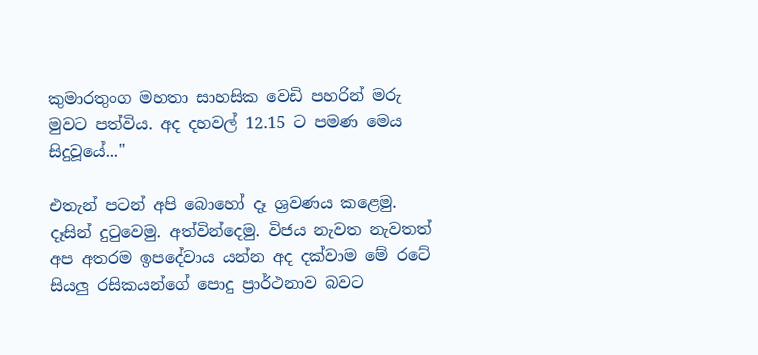කුමාරතුංග මහතා සාහසික වෙඩි පහරින් මරු මුවට පත්විය. අද දහවල් 12.15 ට පමණ මෙය සිදුවූයේ..."

එතැන් පටන් අපි බොහෝ දෑ ශ්‍රවණය කළෙමු. දෑසින් දුටුවෙමු. අත්වින්දෙමු. විජය නැවත නැවතත් අප අතරම ඉපදේවාය යන්න අද දක්‌වාම මේ රටේ සියලු රසිකයන්ගේ පොදු ප්‍රාර්ථනාව බවට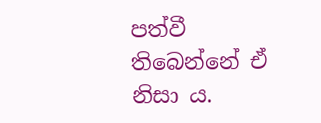පත්වී තිබෙන්නේ ඒ නිසා ය.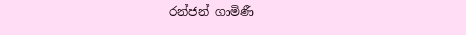රන්ජන් ගාමිණී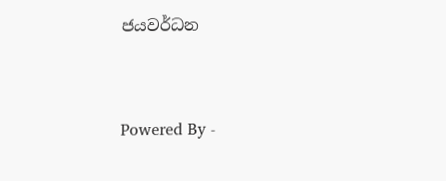ජයවර්ධන


Powered By -